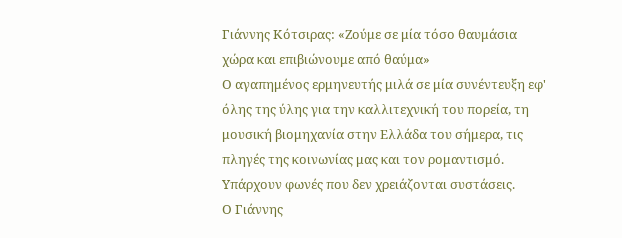Γιάννης Κότσιρας: «Ζούμε σε μία τόσο θαυμάσια χώρα και επιβιώνουμε από θαύμα»
Ο αγαπημένος ερμηνευτής μιλά σε μία συνέντευξη εφ' όλης της ύλης για την καλλιτεχνική του πορεία, τη μουσική βιομηχανία στην Ελλάδα του σήμερα, τις πληγές της κοινωνίας μας και τον ρομαντισμό.
Υπάρχουν φωνές που δεν χρειάζονται συστάσεις.
Ο Γιάννης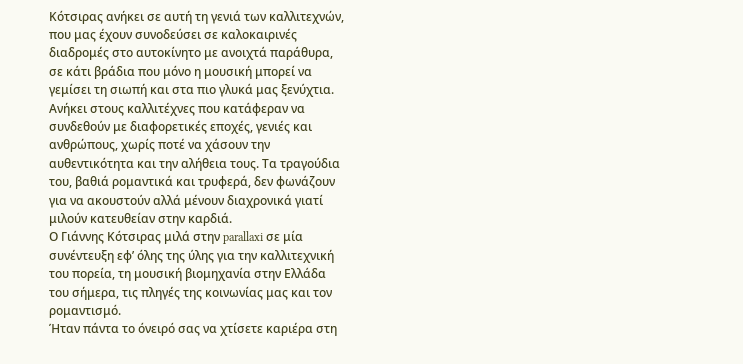Κότσιρας ανήκει σε αυτή τη γενιά των καλλιτεχνών, που μας έχουν συνοδεύσει σε καλοκαιρινές διαδρομές στο αυτοκίνητο με ανοιχτά παράθυρα, σε κάτι βράδια που μόνο η μουσική μπορεί να γεμίσει τη σιωπή και στα πιο γλυκά μας ξενύχτια.
Ανήκει στους καλλιτέχνες που κατάφεραν να συνδεθούν με διαφορετικές εποχές, γενιές και ανθρώπους, χωρίς ποτέ να χάσουν την αυθεντικότητα και την αλήθεια τους. Τα τραγούδια του, βαθιά ρομαντικά και τρυφερά, δεν φωνάζουν για να ακουστούν αλλά μένουν διαχρονικά γιατί μιλούν κατευθείαν στην καρδιά.
Ο Γιάννης Κότσιρας μιλά στην parallaxi σε μία συνέντευξη εφ’ όλης της ύλης για την καλλιτεχνική του πορεία, τη μουσική βιομηχανία στην Ελλάδα του σήμερα, τις πληγές της κοινωνίας μας και τον ρομαντισμό.
Ήταν πάντα το όνειρό σας να χτίσετε καριέρα στη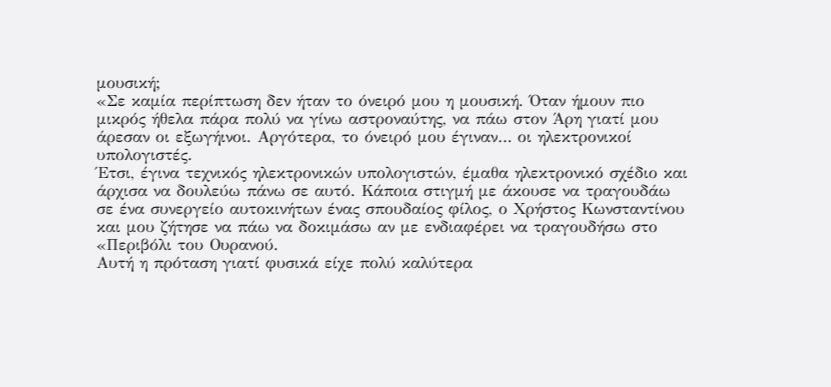μουσική;
«Σε καμία περίπτωση δεν ήταν το όνειρό μου η μουσική. Όταν ήμουν πιο μικρός ήθελα πάρα πολύ να γίνω αστροναύτης, να πάω στον Άρη γιατί μου άρεσαν οι εξωγήινοι. Αργότερα, το όνειρό μου έγιναν… οι ηλεκτρονικοί υπολογιστές.
Έτσι, έγινα τεχνικός ηλεκτρονικών υπολογιστών, έμαθα ηλεκτρονικό σχέδιο και άρχισα να δουλεύω πάνω σε αυτό. Κάποια στιγμή με άκουσε να τραγουδάω σε ένα συνεργείο αυτοκινήτων ένας σπουδαίος φίλος, ο Χρήστος Κωνσταντίνου και μου ζήτησε να πάω να δοκιμάσω αν με ενδιαφέρει να τραγουδήσω στο «Περιβόλι του Ουρανού.
Αυτή η πρόταση γιατί φυσικά είχε πολύ καλύτερα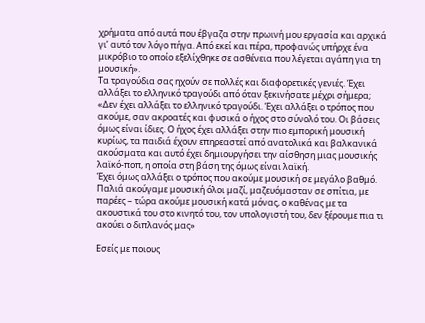χρήματα από αυτά που έβγαζα στην πρωινή μου εργασία και αρχικά γι’ αυτό τον λόγο πήγα. Από εκεί και πέρα, προφανώς υπήρχε ένα μικρόβιο το οποίο εξελίχθηκε σε ασθένεια που λέγεται αγάπη για τη μουσική».
Τα τραγούδια σας ηχούν σε πολλές και διαφορετικές γενιές. Έχει αλλάξει το ελληνικό τραγούδι από όταν ξεκινήσατε μέχρι σήμερα;
«Δεν έχει αλλάξει το ελληνικό τραγούδι. Έχει αλλάξει ο τρόπος που ακούμε, σαν ακροατές και φυσικά ο ήχος στο σύνολό του. Οι βάσεις όμως είναι ίδιες. Ο ήχος έχει αλλάξει στην πιο εμπορική μουσική κυρίως, τα παιδιά έχουν επηρεαστεί από ανατολικά και βαλκανικά ακούσματα και αυτό έχει δημιουργήσει την αίσθηση μιας μουσικής λαϊκό-ποπ, η οποία στη βάση της όμως είναι λαϊκή.
Έχει όμως αλλάξει ο τρόπος που ακούμε μουσική σε μεγάλο βαθμό. Παλιά ακούγαμε μουσική όλοι μαζί, μαζευόμασταν σε σπίτια, με παρέες – τώρα ακούμε μουσική κατά μόνας, ο καθένας με τα ακουστικά του στο κινητό του, τον υπολογιστή του, δεν ξέρουμε πια τι ακούει ο διπλανός μας»

Εσείς με ποιους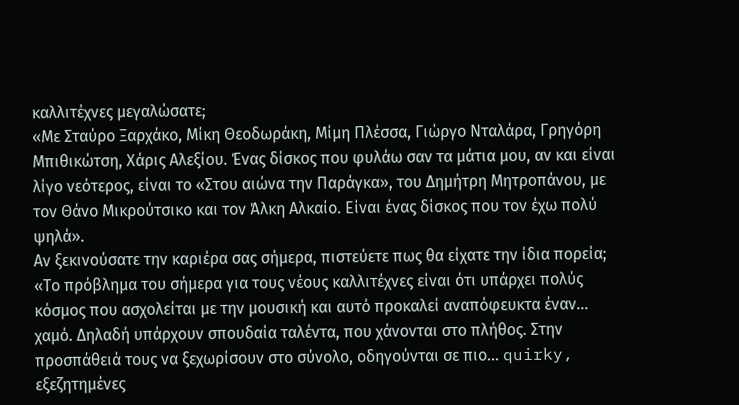καλλιτέχνες μεγαλώσατε;
«Με Σταύρο Ξαρχάκο, Μίκη Θεοδωράκη, Μίμη Πλέσσα, Γιώργο Νταλάρα, Γρηγόρη Μπιθικώτση, Χάρις Αλεξίου. Ένας δίσκος που φυλάω σαν τα μάτια μου, αν και είναι λίγο νεότερος, είναι το «Στου αιώνα την Παράγκα», του Δημήτρη Μητροπάνου, με τον Θάνο Μικρούτσικο και τον Άλκη Αλκαίο. Είναι ένας δίσκος που τον έχω πολύ ψηλά».
Αν ξεκινούσατε την καριέρα σας σήμερα, πιστεύετε πως θα είχατε την ίδια πορεία;
«Το πρόβλημα του σήμερα για τους νέους καλλιτέχνες είναι ότι υπάρχει πολύς κόσμος που ασχολείται με την μουσική και αυτό προκαλεί αναπόφευκτα έναν… χαμό. Δηλαδή υπάρχουν σπουδαία ταλέντα, που χάνονται στο πλήθος. Στην προσπάθειά τους να ξεχωρίσουν στο σύνολο, οδηγούνται σε πιο… quirky, εξεζητημένες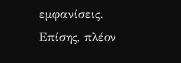εμφανίσεις. Επίσης, πλέον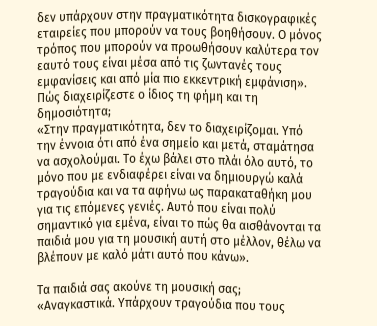δεν υπάρχουν στην πραγματικότητα δισκογραφικές εταιρείες που μπορούν να τους βοηθήσουν. Ο μόνος τρόπος που μπορούν να προωθήσουν καλύτερα τον εαυτό τους είναι μέσα από τις ζωντανές τους εμφανίσεις και από μία πιο εκκεντρική εμφάνιση».
Πώς διαχειρίζεστε ο ίδιος τη φήμη και τη δημοσιότητα;
«Στην πραγματικότητα, δεν το διαχειρίζομαι. Υπό την έννοια ότι από ένα σημείο και μετά, σταμάτησα να ασχολούμαι. Το έχω βάλει στο πλάι όλο αυτό, το μόνο που με ενδιαφέρει είναι να δημιουργώ καλά τραγούδια και να τα αφήνω ως παρακαταθήκη μου για τις επόμενες γενιές. Αυτό που είναι πολύ σημαντικό για εμένα, είναι το πώς θα αισθάνονται τα παιδιά μου για τη μουσική αυτή στο μέλλον, θέλω να βλέπουν με καλό μάτι αυτό που κάνω».

Τα παιδιά σας ακούνε τη μουσική σας;
«Αναγκαστικά. Υπάρχουν τραγούδια που τους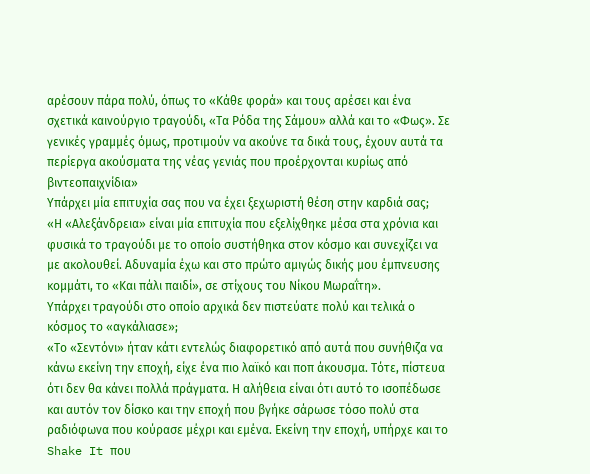αρέσουν πάρα πολύ, όπως το «Κάθε φορά» και τους αρέσει και ένα σχετικά καινούργιο τραγούδι, «Τα Ρόδα της Σάμου» αλλά και το «Φως». Σε γενικές γραμμές όμως, προτιμούν να ακούνε τα δικά τους, έχουν αυτά τα περίεργα ακούσματα της νέας γενιάς που προέρχονται κυρίως από βιντεοπαιχνίδια»
Υπάρχει μία επιτυχία σας που να έχει ξεχωριστή θέση στην καρδιά σας;
«Η «Αλεξάνδρεια» είναι μία επιτυχία που εξελίχθηκε μέσα στα χρόνια και φυσικά το τραγούδι με το οποίο συστήθηκα στον κόσμο και συνεχίζει να με ακολουθεί. Αδυναμία έχω και στο πρώτο αμιγώς δικής μου έμπνευσης κομμάτι, το «Και πάλι παιδί», σε στίχους του Νίκου Μωραΐτη».
Υπάρχει τραγούδι στο οποίο αρχικά δεν πιστεύατε πολύ και τελικά ο κόσμος το «αγκάλιασε»;
«Το «Σεντόνι» ήταν κάτι εντελώς διαφορετικό από αυτά που συνήθιζα να κάνω εκείνη την εποχή, είχε ένα πιο λαϊκό και ποπ άκουσμα. Τότε, πίστευα ότι δεν θα κάνει πολλά πράγματα. Η αλήθεια είναι ότι αυτό το ισοπέδωσε και αυτόν τον δίσκο και την εποχή που βγήκε σάρωσε τόσο πολύ στα ραδιόφωνα που κούρασε μέχρι και εμένα. Εκείνη την εποχή, υπήρχε και το Shake It που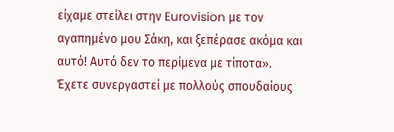είχαμε στείλει στην Eurovision με τον αγαπημένο μου Σάκη, και ξεπέρασε ακόμα και αυτό! Αυτό δεν το περίμενα με τίποτα».
Έχετε συνεργαστεί με πολλούς σπουδαίους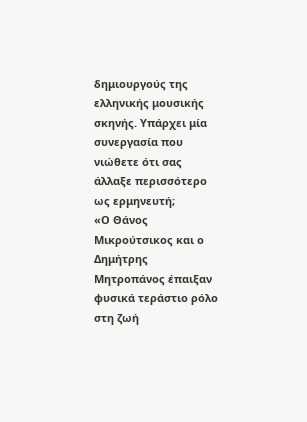δημιουργούς της ελληνικής μουσικής σκηνής. Υπάρχει μία συνεργασία που νιώθετε ότι σας άλλαξε περισσότερο ως ερμηνευτή;
«Ο Θάνος Μικρούτσικος και ο Δημήτρης Μητροπάνος έπαιξαν φυσικά τεράστιο ρόλο στη ζωή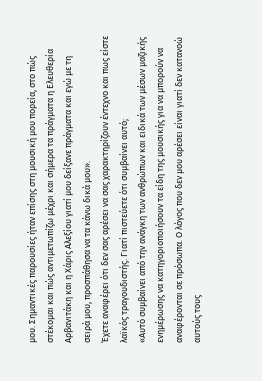μου. Σημαντικές παρουσίες ήταν επίσης στη μουσική μου πορεία, στο πώς στέκομαι και πώς αντιμετωπίζω μέχρι και σήμερα τα πράγματα η Ελευθερία Αρβανιτάκη και η Χάρις Αλεξίου γιατί μου δείξανε πράγματα και εγώ με τη σειρά μου, προσπάθησα να τα κάνω δικά μου».
Έχετε αναφέρει ότι δεν σας αρέσει να σας χαρακτηρίζουν έντεχνο και πως είστε λαϊκός τραγουδιστής. Γιατί πιστεύετε ότι συμβαίνει αυτό;
«Αυτό συμβαίνει από την ανάγκη των ανθρώπων και ειδικά των μέσων μαζικής ενημέρωσης να κατηγοριοποιήσουν τα είδη της μουσικής για να μπορούν να αναφέρονται σε πρόσωπα. Ο λόγος που δεν μου αρέσει είναι γιατί δεν κατανοώ αυτούς τους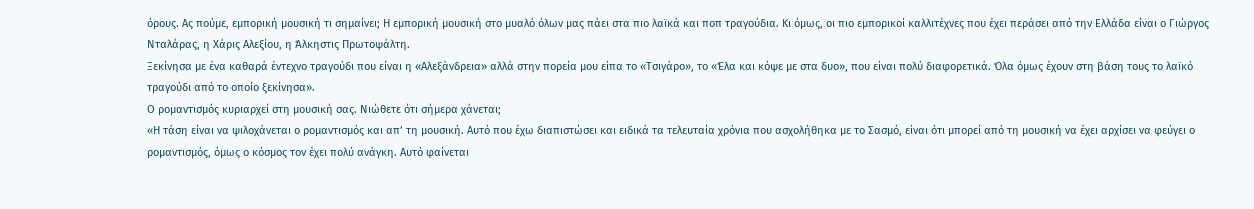όρους. Ας πούμε, εμπορική μουσική τι σημαίνει; Η εμπορική μουσική στο μυαλό όλων μας πάει στα πιο λαϊκά και ποπ τραγούδια. Κι όμως, οι πιο εμπορικοί καλλιτέχνες που έχει περάσει από την Ελλάδα είναι ο Γιώργος Νταλάρας, η Χάρις Αλεξίου, η Άλκηστις Πρωτοψάλτη.
Ξεκίνησα με ένα καθαρά έντεχνο τραγούδι που είναι η «Αλεξάνδρεια» αλλά στην πορεία μου είπα το «Τσιγάρο», το «Έλα και κόψε με στα δυο», που είναι πολύ διαφορετικά. Όλα όμως έχουν στη βάση τους το λαϊκό τραγούδι από το οποίο ξεκίνησα».
Ο ρομαντισμός κυριαρχεί στη μουσική σας. Νιώθετε ότι σήμερα χάνεται;
«Η τάση είναι να ψιλοχάνεται ο ρομαντισμός και απ’ τη μουσική. Αυτό που έχω διαπιστώσει και ειδικά τα τελευταία χρόνια που ασχολήθηκα με το Σασμό, είναι ότι μπορεί από τη μουσική να έχει αρχίσει να φεύγει ο ρομαντισμός, όμως ο κόσμος τον έχει πολύ ανάγκη. Αυτό φαίνεται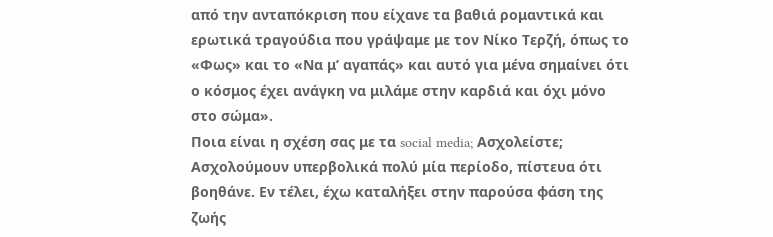από την ανταπόκριση που είχανε τα βαθιά ρομαντικά και ερωτικά τραγούδια που γράψαμε με τον Νίκο Τερζή, όπως το «Φως» και το «Να μ’ αγαπάς» και αυτό για μένα σημαίνει ότι ο κόσμος έχει ανάγκη να μιλάμε στην καρδιά και όχι μόνο στο σώμα».
Ποια είναι η σχέση σας με τα social media; Ασχολείστε;
Ασχολούμουν υπερβολικά πολύ μία περίοδο, πίστευα ότι βοηθάνε. Εν τέλει, έχω καταλήξει στην παρούσα φάση της ζωής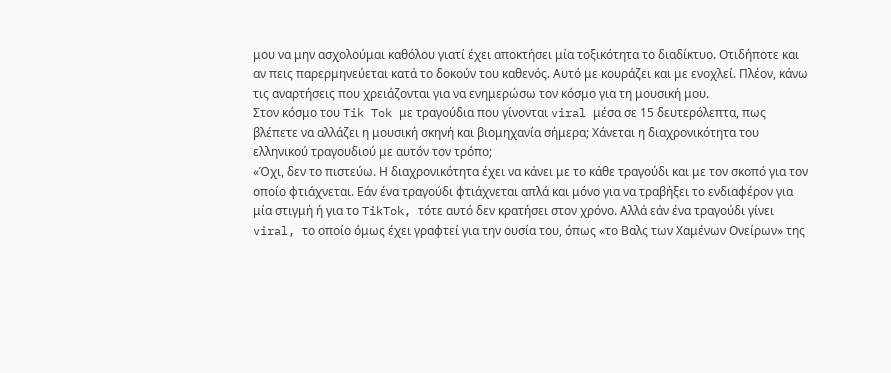μου να μην ασχολούμαι καθόλου γιατί έχει αποκτήσει μία τοξικότητα το διαδίκτυο. Οτιδήποτε και αν πεις παρερμηνεύεται κατά το δοκούν του καθενός. Αυτό με κουράζει και με ενοχλεί. Πλέον, κάνω τις αναρτήσεις που χρειάζονται για να ενημερώσω τον κόσμο για τη μουσική μου.
Στον κόσμο του Tik Tok με τραγούδια που γίνονται viral μέσα σε 15 δευτερόλεπτα, πως βλέπετε να αλλάζει η μουσική σκηνή και βιομηχανία σήμερα; Χάνεται η διαχρονικότητα του ελληνικού τραγουδιού με αυτόν τον τρόπο;
«Όχι, δεν το πιστεύω. Η διαχρονικότητα έχει να κάνει με το κάθε τραγούδι και με τον σκοπό για τον οποίο φτιάχνεται. Εάν ένα τραγούδι φτιάχνεται απλά και μόνο για να τραβήξει το ενδιαφέρον για μία στιγμή ή για το TikTok, τότε αυτό δεν κρατήσει στον χρόνο. Αλλά εάν ένα τραγούδι γίνει viral, το οποίο όμως έχει γραφτεί για την ουσία του, όπως «το Βαλς των Χαμένων Ονείρων» της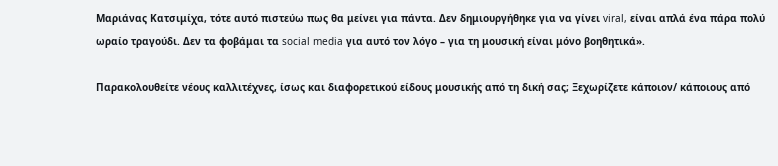Μαριάνας Κατσιμίχα, τότε αυτό πιστεύω πως θα μείνει για πάντα. Δεν δημιουργήθηκε για να γίνει viral, είναι απλά ένα πάρα πολύ ωραίο τραγούδι. Δεν τα φοβάμαι τα social media για αυτό τον λόγο – για τη μουσική είναι μόνο βοηθητικά».

Παρακολουθείτε νέους καλλιτέχνες, ίσως και διαφορετικού είδους μουσικής από τη δική σας; Ξεχωρίζετε κάποιον/ κάποιους από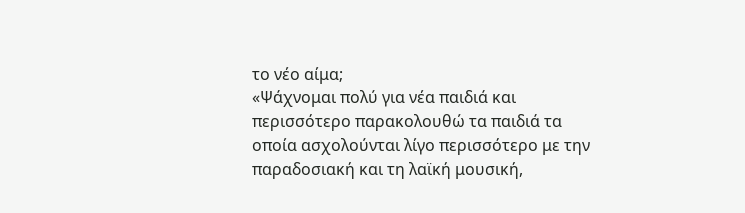το νέο αίμα;
«Ψάχνομαι πολύ για νέα παιδιά και περισσότερο παρακολουθώ τα παιδιά τα οποία ασχολούνται λίγο περισσότερο με την παραδοσιακή και τη λαϊκή μουσική,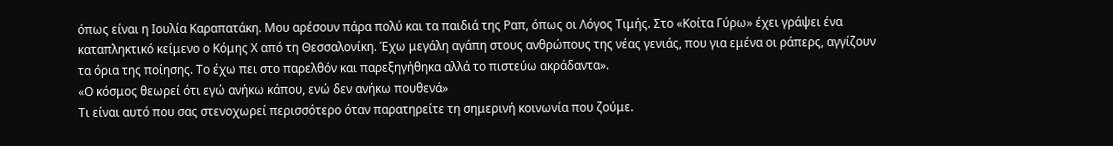όπως είναι η Ιουλία Καραπατάκη. Μου αρέσουν πάρα πολύ και τα παιδιά της Ραπ, όπως οι Λόγος Τιμής. Στο «Κοίτα Γύρω» έχει γράψει ένα καταπληκτικό κείμενο ο Κόμης Χ από τη Θεσσαλονίκη. Έχω μεγάλη αγάπη στους ανθρώπους της νέας γενιάς, που για εμένα οι ράπερς, αγγίζουν τα όρια της ποίησης. Το έχω πει στο παρελθόν και παρεξηγήθηκα αλλά το πιστεύω ακράδαντα».
«Ο κόσμος θεωρεί ότι εγώ ανήκω κάπου, ενώ δεν ανήκω πουθενά»
Τι είναι αυτό που σας στενοχωρεί περισσότερο όταν παρατηρείτε τη σημερινή κοινωνία που ζούμε.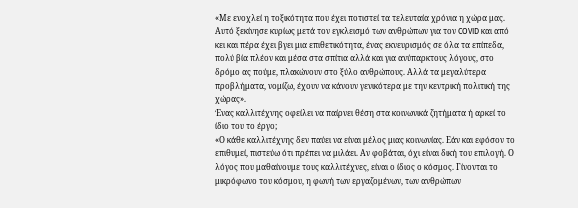«Με ενοχλεί η τοξικότητα που έχει ποτιστεί τα τελευταία χρόνια η χώρα μας. Αυτό ξεκίνησε κυρίως μετά τον εγκλεισμό των ανθρώπων για τον COVID και από κει και πέρα έχει βγει μια επιθετικότητα, ένας εκνευρισμός σε όλα τα επίπεδα, πολύ βία πλέον και μέσα στα σπίτια αλλά και για ανύπαρκτους λόγους, στο δρόμο ας πούμε, πλακώνουν στο ξύλο ανθρώπους. Αλλά τα μεγαλύτερα προβλήματα, νομίζω, έχουν να κάνουν γενικότερα με την κεντρική πολιτική της χώρας».
Ένας καλλιτέχνης οφείλει να παίρνει θέση στα κοινωνικά ζητήματα ή αρκεί το ίδιο του το έργο;
«Ο κάθε καλλιτέχνης δεν παύει να είναι μέλος μιας κοινωνίας. Εάν και εφόσον το επιθυμεί, πιστεύω ότι πρέπει να μιλάει. Αν φοβάται, όχι είναι δική του επιλογή. Ο λόγος που μαθαίνουμε τους καλλιτέχνες, είναι ο ίδιος ο κόσμος. Γίνονται το μικρόφωνο του κόσμου, η φωνή των εργαζομένων, των ανθρώπων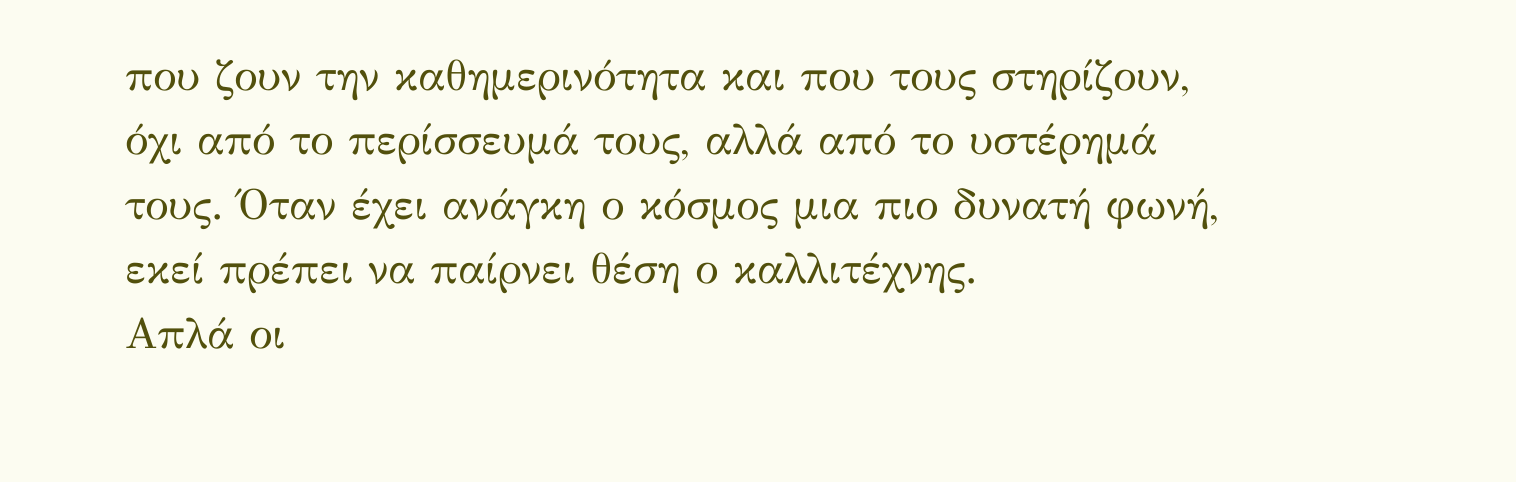που ζουν την καθημερινότητα και που τους στηρίζουν, όχι από το περίσσευμά τους, αλλά από το υστέρημά τους. Όταν έχει ανάγκη ο κόσμος μια πιο δυνατή φωνή, εκεί πρέπει να παίρνει θέση ο καλλιτέχνης.
Απλά οι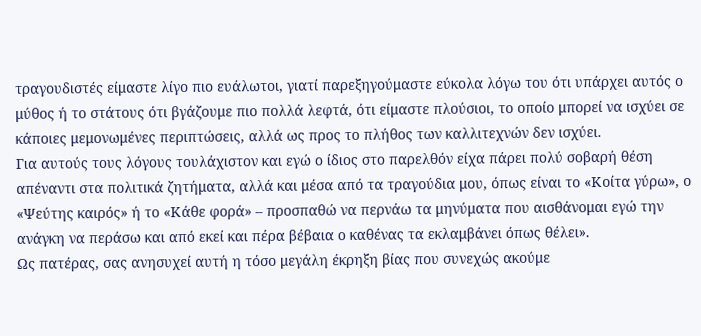τραγουδιστές είμαστε λίγο πιο ευάλωτοι, γιατί παρεξηγούμαστε εύκολα λόγω του ότι υπάρχει αυτός ο μύθος ή το στάτους ότι βγάζουμε πιο πολλά λεφτά, ότι είμαστε πλούσιοι, το οποίο μπορεί να ισχύει σε κάποιες μεμονωμένες περιπτώσεις, αλλά ως προς το πλήθος των καλλιτεχνών δεν ισχύει.
Για αυτούς τους λόγους τουλάχιστον και εγώ ο ίδιος στο παρελθόν είχα πάρει πολύ σοβαρή θέση απέναντι στα πολιτικά ζητήματα, αλλά και μέσα από τα τραγούδια μου, όπως είναι το «Κοίτα γύρω», ο «Ψεύτης καιρός» ή το «Κάθε φορά» – προσπαθώ να περνάω τα μηνύματα που αισθάνομαι εγώ την ανάγκη να περάσω και από εκεί και πέρα βέβαια ο καθένας τα εκλαμβάνει όπως θέλει».
Ως πατέρας, σας ανησυχεί αυτή η τόσο μεγάλη έκρηξη βίας που συνεχώς ακούμε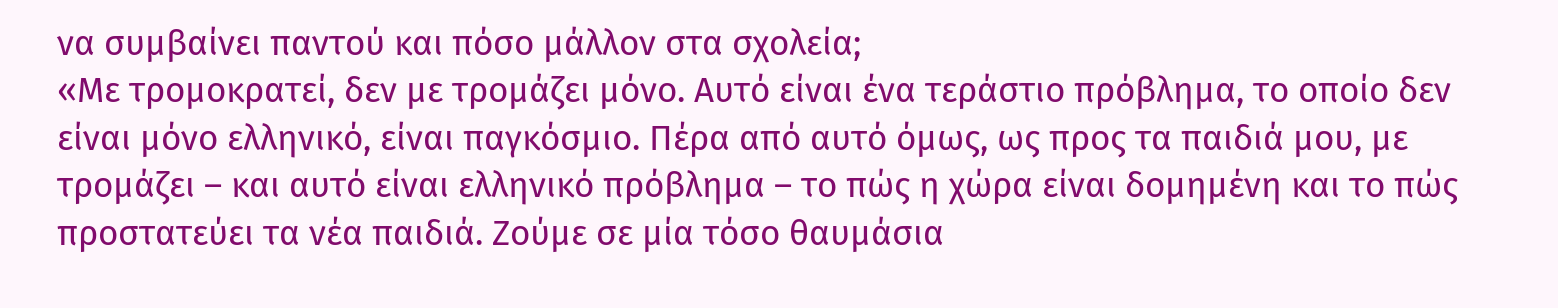να συμβαίνει παντού και πόσο μάλλον στα σχολεία;
«Με τρομοκρατεί, δεν με τρομάζει μόνο. Αυτό είναι ένα τεράστιο πρόβλημα, το οποίο δεν είναι μόνο ελληνικό, είναι παγκόσμιο. Πέρα από αυτό όμως, ως προς τα παιδιά μου, με τρομάζει – και αυτό είναι ελληνικό πρόβλημα – το πώς η χώρα είναι δομημένη και το πώς προστατεύει τα νέα παιδιά. Ζούμε σε μία τόσο θαυμάσια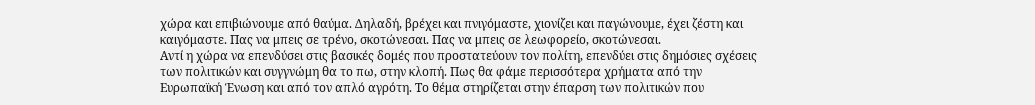χώρα και επιβιώνουμε από θαύμα. Δηλαδή, βρέχει και πνιγόμαστε, χιονίζει και παγώνουμε, έχει ζέστη και καιγόμαστε. Πας να μπεις σε τρένο, σκοτώνεσαι. Πας να μπεις σε λεωφορείο, σκοτώνεσαι.
Αντί η χώρα να επενδύσει στις βασικές δομές που προστατεύουν τον πολίτη, επενδύει στις δημόσιες σχέσεις των πολιτικών και συγγνώμη θα το πω, στην κλοπή. Πως θα φάμε περισσότερα χρήματα από την Ευρωπαϊκή Ένωση και από τον απλό αγρότη. Το θέμα στηρίζεται στην έπαρση των πολιτικών που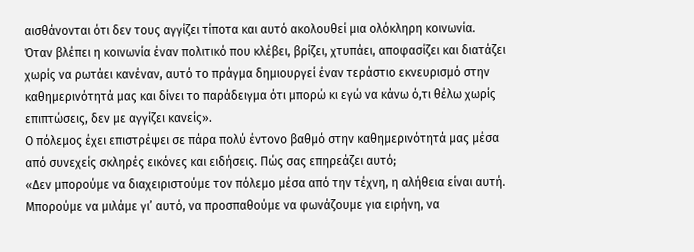αισθάνονται ότι δεν τους αγγίζει τίποτα και αυτό ακολουθεί μια ολόκληρη κοινωνία. Όταν βλέπει η κοινωνία έναν πολιτικό που κλέβει, βρίζει, χτυπάει, αποφασίζει και διατάζει χωρίς να ρωτάει κανέναν, αυτό το πράγμα δημιουργεί έναν τεράστιο εκνευρισμό στην καθημερινότητά μας και δίνει το παράδειγμα ότι μπορώ κι εγώ να κάνω ό,τι θέλω χωρίς επιπτώσεις, δεν με αγγίζει κανείς».
Ο πόλεμος έχει επιστρέψει σε πάρα πολύ έντονο βαθμό στην καθημερινότητά μας μέσα από συνεχείς σκληρές εικόνες και ειδήσεις. Πώς σας επηρεάζει αυτό;
«Δεν μπορούμε να διαχειριστούμε τον πόλεμο μέσα από την τέχνη, η αλήθεια είναι αυτή. Μπορούμε να μιλάμε γι’ αυτό, να προσπαθούμε να φωνάζουμε για ειρήνη, να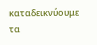καταδεικνύουμε τα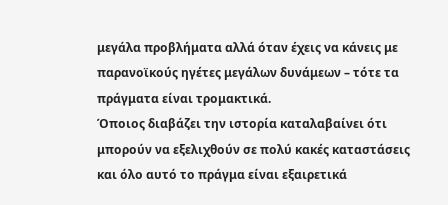μεγάλα προβλήματα αλλά όταν έχεις να κάνεις με παρανοϊκούς ηγέτες μεγάλων δυνάμεων – τότε τα πράγματα είναι τρομακτικά.
Όποιος διαβάζει την ιστορία καταλαβαίνει ότι μπορούν να εξελιχθούν σε πολύ κακές καταστάσεις και όλο αυτό το πράγμα είναι εξαιρετικά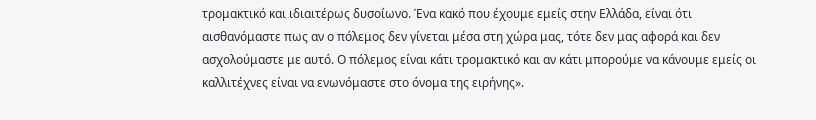τρομακτικό και ιδιαιτέρως δυσοίωνο. Ένα κακό που έχουμε εμείς στην Ελλάδα, είναι ότι αισθανόμαστε πως αν ο πόλεμος δεν γίνεται μέσα στη χώρα μας, τότε δεν μας αφορά και δεν ασχολούμαστε με αυτό. Ο πόλεμος είναι κάτι τρομακτικό και αν κάτι μπορούμε να κάνουμε εμείς οι καλλιτέχνες είναι να ενωνόμαστε στο όνομα της ειρήνης».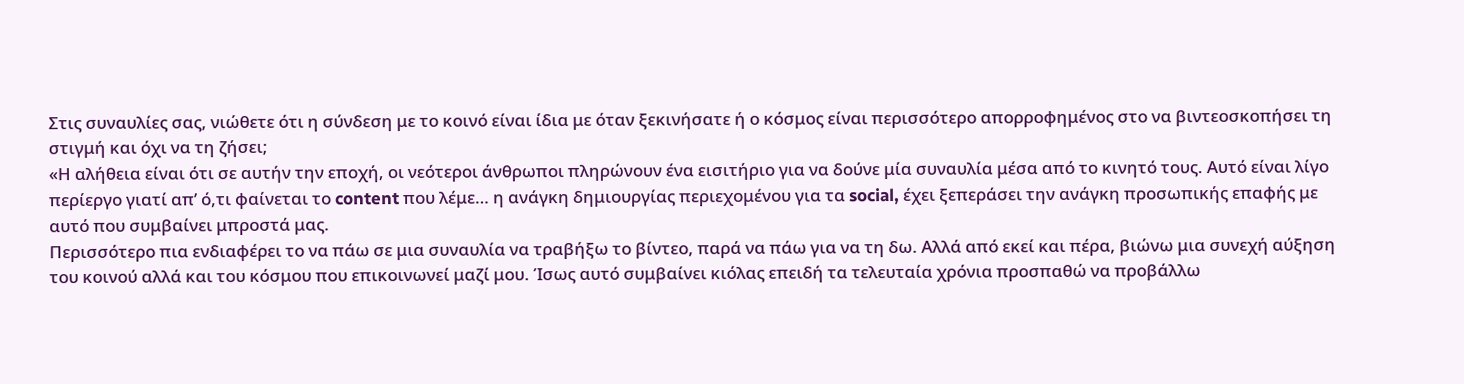Στις συναυλίες σας, νιώθετε ότι η σύνδεση με το κοινό είναι ίδια με όταν ξεκινήσατε ή ο κόσμος είναι περισσότερο απορροφημένος στο να βιντεοσκοπήσει τη στιγμή και όχι να τη ζήσει;
«Η αλήθεια είναι ότι σε αυτήν την εποχή, οι νεότεροι άνθρωποι πληρώνουν ένα εισιτήριο για να δούνε μία συναυλία μέσα από το κινητό τους. Αυτό είναι λίγο περίεργο γιατί απ’ ό,τι φαίνεται το content που λέμε… η ανάγκη δημιουργίας περιεχομένου για τα social, έχει ξεπεράσει την ανάγκη προσωπικής επαφής με αυτό που συμβαίνει μπροστά μας.
Περισσότερο πια ενδιαφέρει το να πάω σε μια συναυλία να τραβήξω το βίντεο, παρά να πάω για να τη δω. Αλλά από εκεί και πέρα, βιώνω μια συνεχή αύξηση του κοινού αλλά και του κόσμου που επικοινωνεί μαζί μου. Ίσως αυτό συμβαίνει κιόλας επειδή τα τελευταία χρόνια προσπαθώ να προβάλλω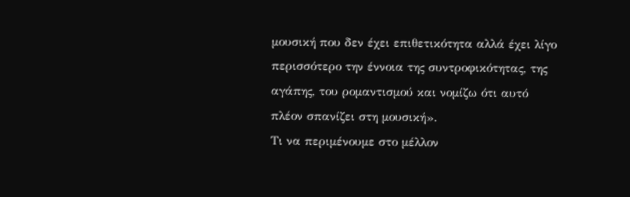μουσική που δεν έχει επιθετικότητα αλλά έχει λίγο περισσότερο την έννοια της συντροφικότητας, της αγάπης, του ρομαντισμού και νομίζω ότι αυτό πλέον σπανίζει στη μουσική».
Τι να περιμένουμε στο μέλλον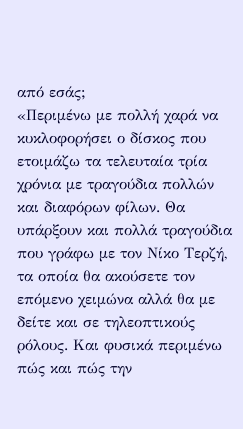από εσάς;
«Περιμένω με πολλή χαρά να κυκλοφορήσει ο δίσκος που ετοιμάζω τα τελευταία τρία χρόνια με τραγούδια πολλών και διαφόρων φίλων. Θα υπάρξουν και πολλά τραγούδια που γράφω με τον Νίκο Τερζή, τα οποία θα ακούσετε τον επόμενο χειμώνα αλλά θα με δείτε και σε τηλεοπτικούς ρόλους. Και φυσικά περιμένω πώς και πώς την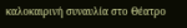καλοκαιρινή συναυλία στο Θέατρο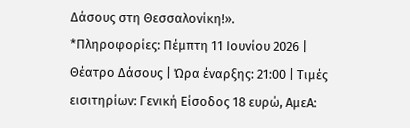Δάσους στη Θεσσαλονίκη!».
*Πληροφορίες: Πέμπτη 11 Ιουνίου 2026 | Θέατρο Δάσους | Ώρα έναρξης: 21:00 | Τιμές εισιτηρίων: Γενική Είσοδος 18 ευρώ, ΑμεΑ: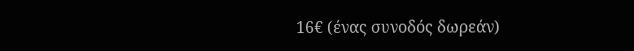16€ (ένας συνοδός δωρεάν)